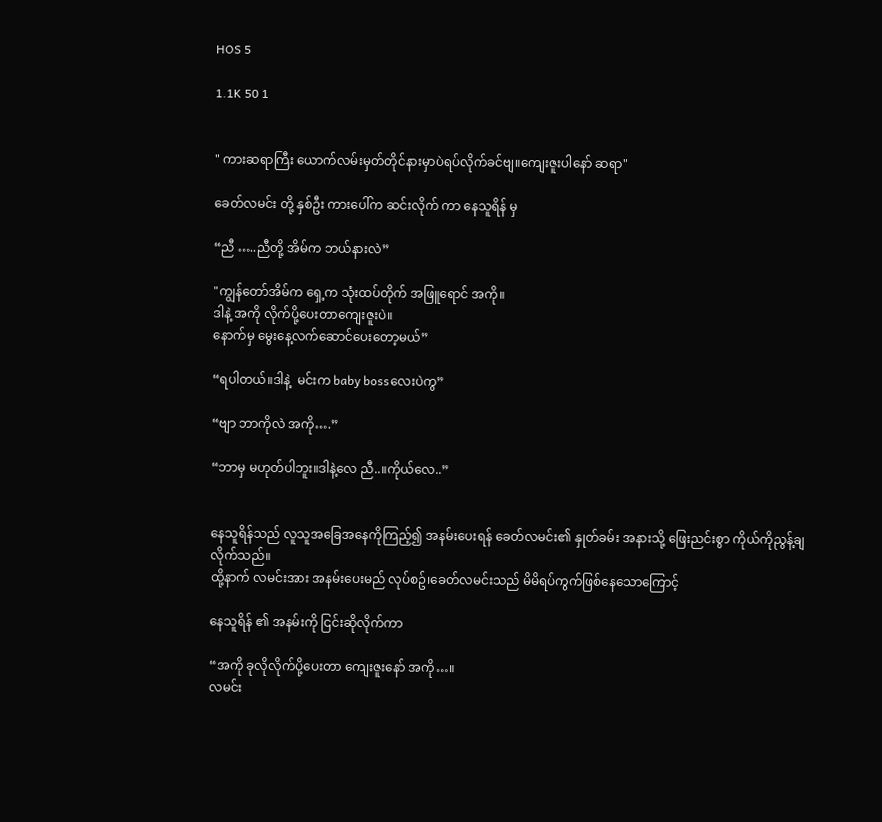HOS 5

1.1K 50 1


" ကားဆရာကြီး ယောက်လမ်းမှတ်တိုင်နားမှာပဲရပ်လိုက်ခင်ဗျ။ကျေးဇူးပါနော် ဆရာ"

ခေတ်လမင်း တို့ နှစ်ဦး ကားပေါ်က ဆင်းလိုက် ကာ နေသူရိန် မှ

“ညီ …..ညီတို့ အိမ်က ဘယ်နားလဲ”

"ကျွန်တော်အိမ်က ရှေ့က သုံးထပ်တိုက် အဖြူရောင် အကို။
ဒါနဲ့ အကို လိုက်ပို့ပေးတာကျေးဇူးပဲ။
နောက်မှ မွေးနေ့လက်ဆောင်ပေးတော့မယ်”

“ရပါတယ်။ဒါနဲ့  မင်းက baby bossလေးပဲကွ”

“ဗျာ ဘာကိုလဲ အကို….”

“ဘာမှ မဟုတ်ပါဘူး။ဒါနဲ့လေ ညီ..။ကိုယ်လေ..”


နေသူရိန်သည် လူသူအခြေအနေကိုကြည့်၍ အနမ်းပေးရန် ခေတ်လမင်း၏ နှုတ်ခမ်း အနားသို့ ဖြေးညင်းစွာ ကိုယ်ကိုညွန့်ချလိုက်သည်။
ထို့နာက် လမင်းအား အနမ်းပေးမည် လုပ်စဥ်၊ခေတ်လမင်းသည် မိမိရပ်ကွက်ဖြစ်နေသောကြောင့်

နေသူရိန် ၏ အနမ်းကို ငြင်းဆိုလိုက်ကာ

“အကို ခုလိုလိုက်ပို့ပေးတာ ကျေးဇူးနော် အကို…။
လမင်း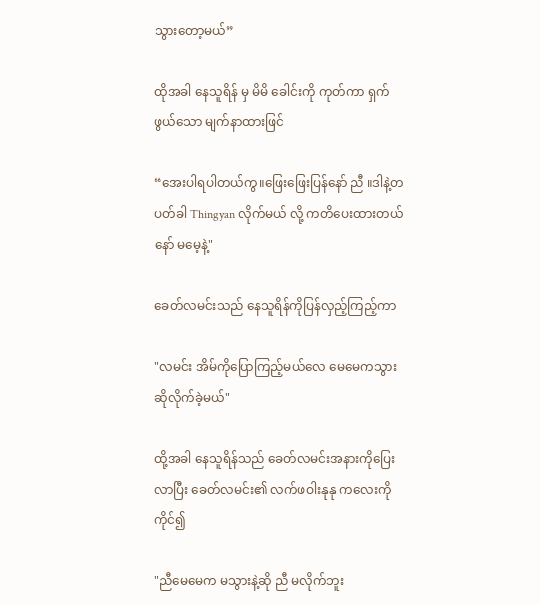သွားတော့မယ်”

ထိုအခါ နေသူရိန် မှ မိမိ ခေါင်းကို ကုတ်ကာ ရှက်ဖွယ်သော မျက်နာထားဖြင်

“အေးပါရပါတယ်ကွ။ဖြေးဖြေးပြန်နော် ညီ ။ဒါနဲ့တပတ်ခါ Thingyan လိုက်မယ် လို့ ကတိပေးထားတယ်နော် မမေ့နဲ့"

ခေတ်လမင်းသည် နေသူရိန်ကိုပြန်လှည့်ကြည့်ကာ

"လမင်း အိမ်ကိုပြောကြည့်မယ်လေ မေမေကသွားဆိုလိုက်ခဲ့မယ်"

ထို့အခါ နေသူရိန်သည် ခေတ်လမင်းအနားကိုပြေးလာပြီး ခေတ်လမင်း၏ လက်ဖဝါးနုနု ကလေးကိုကိုင်၍

"ညီမေမေက မသွားနဲ့ဆို ညီ မလိုက်ဘူး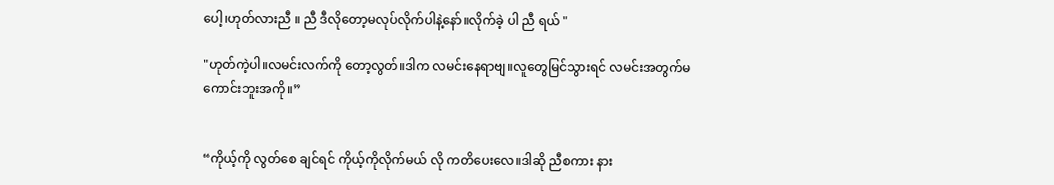ပေါ့၊ဟုတ်လားညီ ။ ညီ ဒီလိုတော့မလုပ်လိုက်ပါနဲ့နော်။လိုက်ခဲ့ ပါ ညီ ရယ် "

"ဟုတ်ကဲ့ပါ။လမင်းလက်ကို တော့လွတ်။ဒါက လမင်းနေရာဗျ။လူတွေမြင်သွားရင် လမင်းအတွက်မကောင်းဘူးအကို။”


“ကိုယ့်ကို လွတ်စေ ချင်ရင် ကိုယ့်ကိုလိုက်မယ် လို ကတိပေးလေ။ဒါဆို ညီစကား နား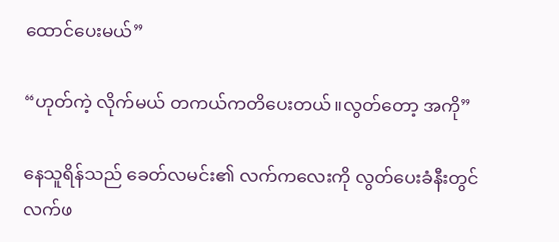ထောင်ပေးမယ်”

“ဟုတ်ကဲ့ လိုက်မယ် တကယ်ကတိပေးတယ်။လွတ်တော့ အကို”

နေသူရိန်သည် ခေတ်လမင်း၏ လက်ကလေးကို လွတ်ပေးခံနီးတွင် လက်ဖ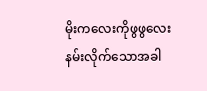မိုးကလေးကိုဖွဖွလေးနမ်းလိုက်သောအခါ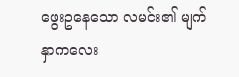ဖွေးဥနေသော လမင်း၏ မျက်နှာကလေး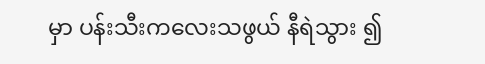မှာ ပန်းသီးကလေးသဖွယ် နီရဲသွား ၍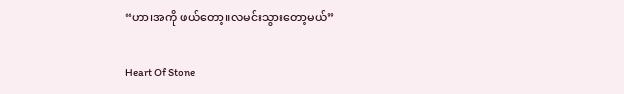“ဟာ၊အကို ဖယ်တော့။လမင်းသွားတော့မယ်”

Heart Of Stone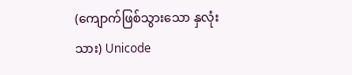(ကျောက်ဖြစ်သွားသော နှလုံးသား) Unicode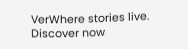VerWhere stories live. Discover now